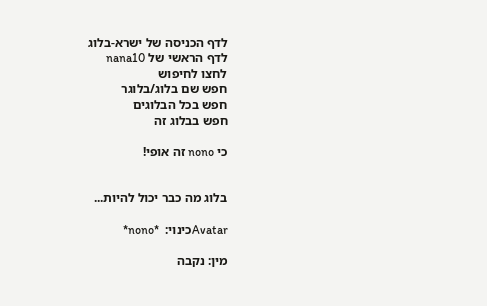לדף הכניסה של ישרא-בלוג
לדף הראשי של nana10
לחצו לחיפוש
חפש שם בלוג/בלוגר
חפש בכל הבלוגים
חפש בבלוג זה

כי nono זה אופי!


בלוג מה כבר יכול להיות...

Avatarכינוי:  *nono*

מין: נקבה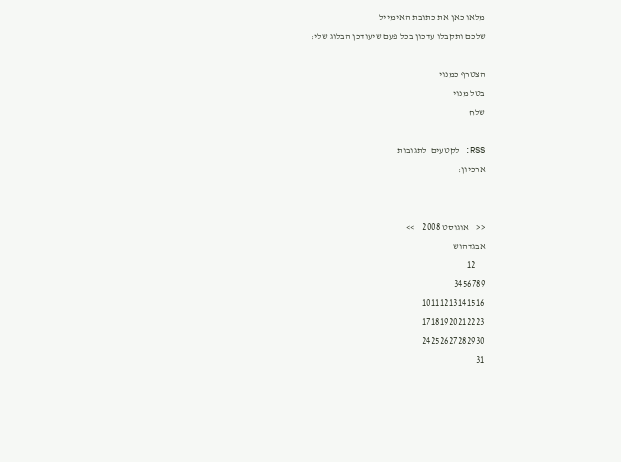מלאו כאן את כתובת האימייל
שלכם ותקבלו עדכון בכל פעם שיעודכן הבלוג שלי:

הצטרף כמנוי
בטל מנוי
שלח

RSS: לקטעים  לתגובות
ארכיון:


<<    אוגוסט 2008    >>
אבגדהוש
     12
3456789
10111213141516
17181920212223
24252627282930
31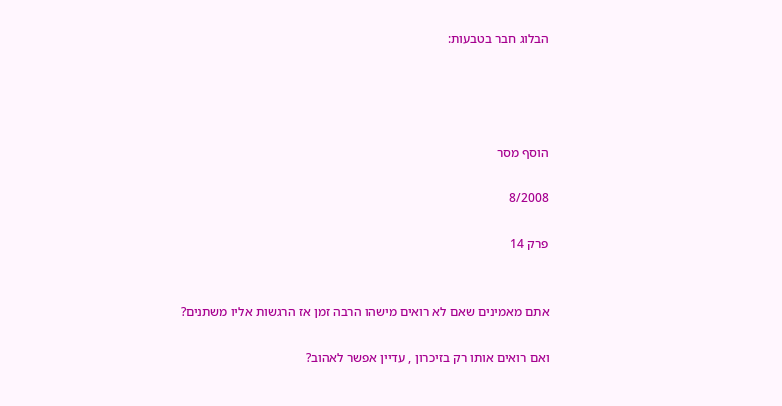הבלוג חבר בטבעות:




הוסף מסר

8/2008

פרק 14


אתם מאמינים שאם לא רואים מישהו הרבה זמן אז הרגשות אליו משתנים?

ואם רואים אותו רק בזיכרון , עדיין אפשר לאהוב?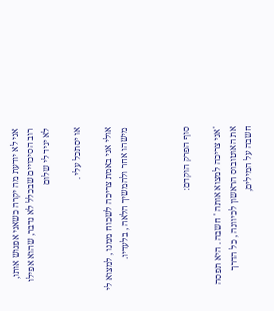אני לא יודעת מה יקרה כשאני אפגוש אותו, רוב הסיכויים שבכלל לא נדבר, שהוא אפילו לא יגיד לי שלום

או יסתכל עלי .

אולי אני באמת צריכה לשכוח ממנו , למצוא לי מישהו אחר ולהמשיך הלאה , בלעדיו.



סוף הפרק הוקדם:

'אני צריכה למצוא אותה ' חשבה . היא תפסה את האוטובוס הראשון לכיוונה , כל הדרך חשבה על המילים,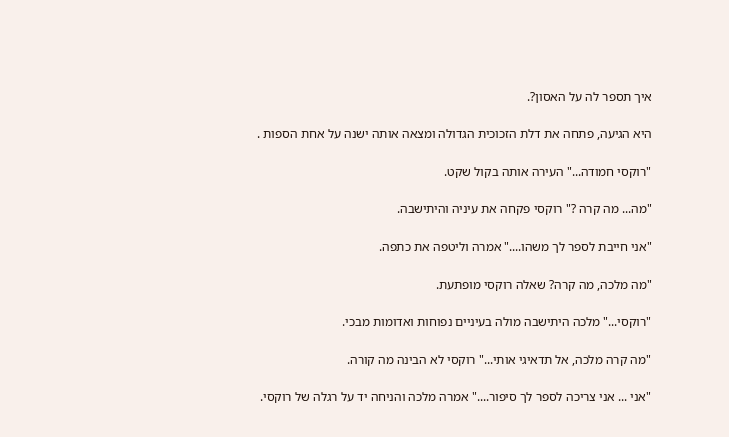איך תספר לה על האסון?.

היא הגיעה, פתחה את דלת הזכוכית הגדולה ומצאה אותה ישנה על אחת הספות .

"רוקסי חמודה..." העירה אותה בקול שקט.

"מה... מה קרה ?" רוקסי פקחה את עיניה והיתישבה.

"אני חייבת לספר לך משהו...." אמרה וליטפה את כתפה.

"מה מלכה, מה קרה? שאלה רוקסי מופתעת.

"רוקסי..." מלכה היתישבה מולה בעיניים נפוחות ואדומות מבכי.

"מה קרה מלכה, אל תדאיגי אותי..." רוקסי לא הבינה מה קורה.

"אני ... אני צריכה לספר לך סיפור...." אמרה מלכה והניחה יד על רגלה של רוקסי.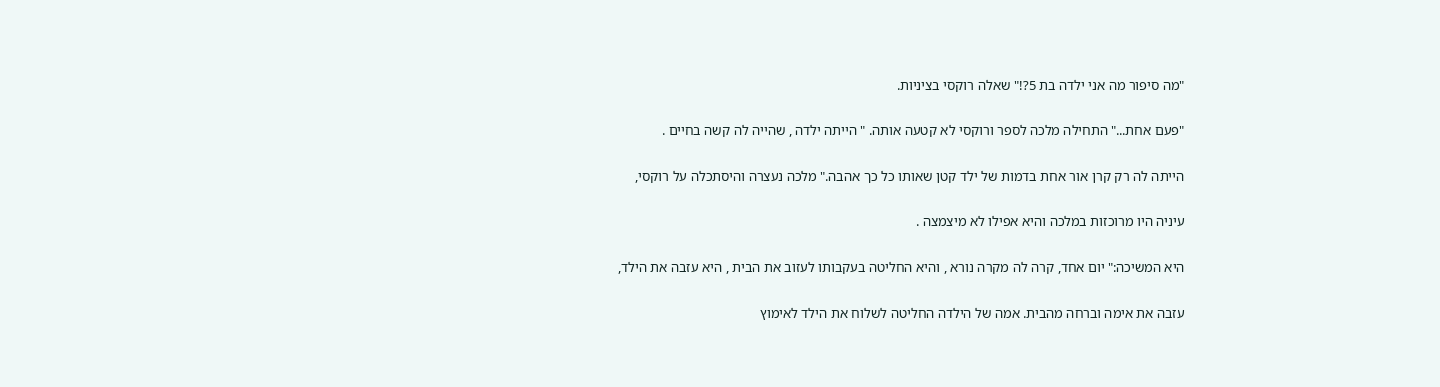"מה סיפור מה אני ילדה בת 5?!" שאלה רוקסי בציניות.

"פעם אחת..." התחילה מלכה לספר ורוקסי לא קטעה אותה. " הייתה ילדה , שהייה לה קשה בחיים .

הייתה לה רק קרן אור אחת בדמות של ילד קטן שאותו כל כך אהבה." מלכה נעצרה והיסתכלה על רוקסי,

עיניה היו מרוכזות במלכה והיא אפילו לא מיצמצה .

היא המשיכה:" יום אחד, קרה לה מקרה נורא , והיא החליטה בעקבותו לעזוב את הבית , היא עזבה את הילד,

עזבה את אימה וברחה מהבית. אמה של הילדה החליטה לשלוח את הילד לאימוץ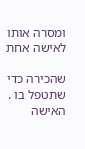ומסרה אותו לאישה אחת

שהכירה כדי שתטפל בו . האישה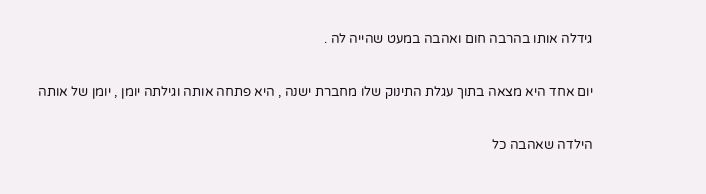גידלה אותו בהרבה חום ואהבה במעט שהייה לה .

יום אחד היא מצאה בתוך עגלת התינוק שלו מחברת ישנה , היא פתחה אותה וגילתה יומן , יומן של אותה

הילדה שאהבה כל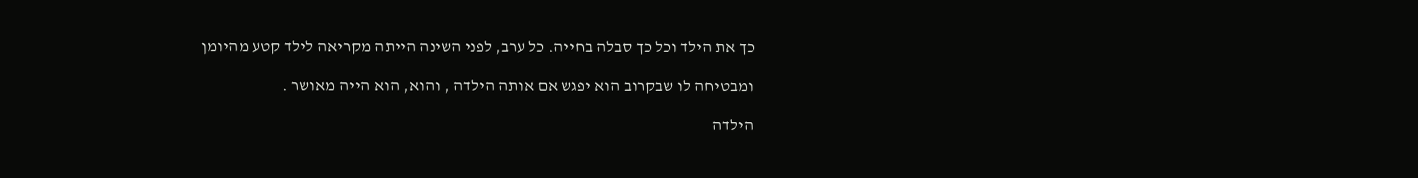כך את הילד וכל כך סבלה בחייה. כל ערב, לפני השינה הייתה מקריאה לילד קטע מהיומן

ומבטיחה לו שבקרוב הוא יפגש אם אותה הילדה , והוא, הוא הייה מאושר .

הילדה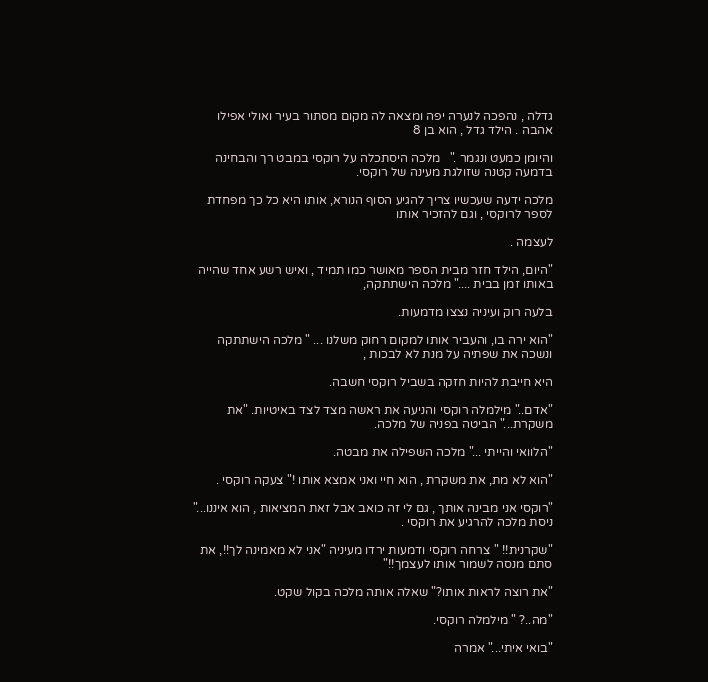גדלה , נהפכה לנערה יפה ומצאה לה מקום מסתור בעיר ואולי אפילו אהבה . הילד גדל , הוא בן 8

והיומן כמעט ונגמר ."   מלכה היסתכלה על רוקסי במבט רך והבחינה בדמעה קטנה שזולגת מעינה של רוקסי.

מלכה ידעה שעכשיו צריך להגיע הסוף הנורא, אותו היא כל כך מפחדת לספר לרוקסי , וגם להזכיר אותו

לעצמה .

"היום, הילד חזר מבית הספר מאושר כמו תמיד , ואיש רשע אחד שהייה באותו זמן בבית ...." מלכה הישתתקה,

בלעה רוק ועיניה נצצו מדמעות.

"הוא ירה בו, והעביר אותו למקום רחוק משלנו ... " מלכה הישתתקה ונשכה את שפתיה על מנת לא לבכות ,

היא חייבת להיות חזקה בשביל רוקסי חשבה.

"אדם.." מילמלה רוקסי והניעה את ראשה מצד לצד באיטיות. "את משקרת..." הביטה בפניה של מלכה.

"הלוואי והייתי ..." מלכה השפילה את מבטה.

"הוא לא מת, את משקרת , הוא חיי ואני אמצא אותו !" צעקה רוקסי .

"רוקסי אני מבינה אותך , גם לי זה כואב אבל זאת המציאות , הוא איננו..." ניסת מלכה להרגיע את רוקסי .

"שקרנית!! " צרחה רוקסי ודמעות ירדו מעיניה "אני לא מאמינה לך!!, את סתם מנסה לשמור אותו לעצמך!!"

"את רוצה לראות אותו?" שאלה אותה מלכה בקול שקט.

"מה..? " מילמלה רוקסי.

"בואי איתי..." אמרה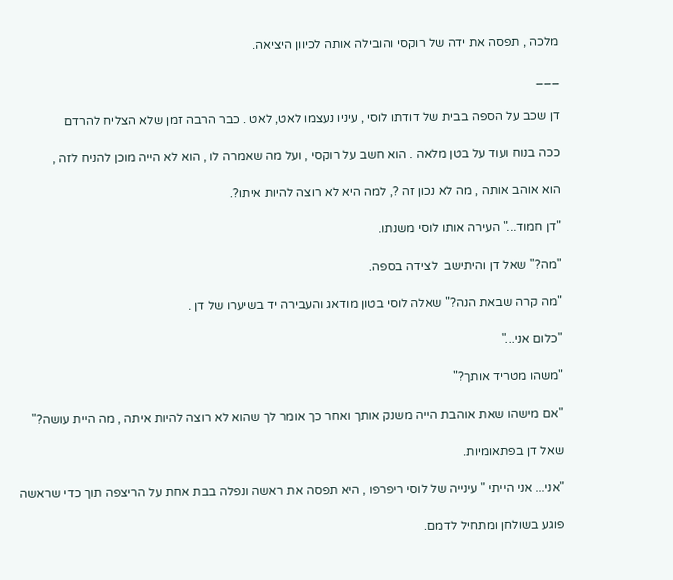מלכה , תפסה את ידה של רוקסי והובילה אותה לכיוון היציאה.

___

דן שכב על הספה בבית של דודתו לוסי , עיניו נעצמו לאט, לאט . כבר הרבה זמן שלא הצליח להרדם

ככה בנוח ועוד על בטן מלאה . הוא חשב על רוקסי , ועל מה שאמרה לו , הוא לא הייה מוכן להניח לזה ,

הוא אוהב אותה , מה לא נכון זה ?, למה היא לא רוצה להיות איתו?.

"דן חמוד..." העירה אותו לוסי משנתו.

"מה?" שאל דן והיתישב  לצידה בספה.

"מה קרה שבאת הנה?" שאלה לוסי בטון מודאג והעבירה יד בשיערו של דן .

"כלום אני..."

"משהו מטריד אותך?"

"אם מישהו שאת אוהבת הייה משנק אותך ואחר כך אומר לך שהוא לא רוצה להיות איתה , מה היית עושה?"

שאל דן בפתאומיות.

"אני... אני הייתי " עינייה של לוסי ריפרפו , היא תפסה את ראשה ונפלה בבת אחת על הריצפה תוך כדי שראשה

פוגע בשולחן ומתחיל לדמם.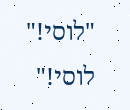"לוסי!" לוסי!"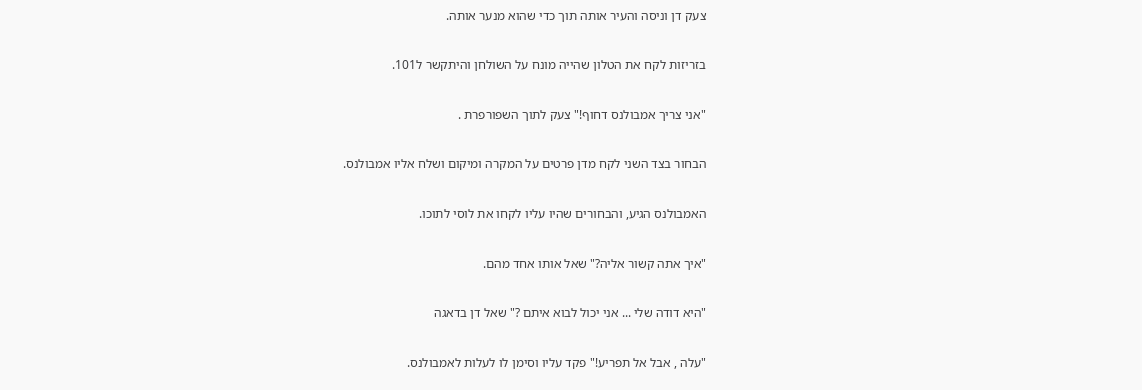צעק דן וניסה והעיר אותה תוך כדי שהוא מנער אותה.

בזריזות לקח את הטלון שהייה מונח על השולחן והיתקשר ל101.

"אני צריך אמבולנס דחוף!" צעק לתוך השפורפרת .

הבחור בצד השני לקח מדן פרטים על המקרה ומיקום ושלח אליו אמבולנס.

האמבולנס הגיע, והבחורים שהיו עליו לקחו את לוסי לתוכו.

"איך אתה קשור אליה?" שאל אותו אחד מהם.

"היא דודה שלי ... אני יכול לבוא איתם ?" שאל דן בדאגה

"עלה , אבל אל תפריע!" פקד עליו וסימן לו לעלות לאמבולנס.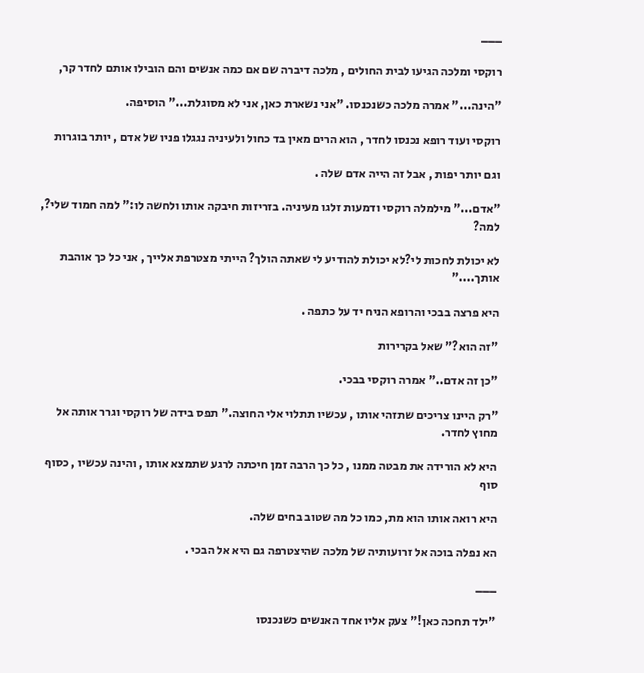___

רוקסי ומלכה הגיעו לבית החולים , מלכה דיברה שם אם כמה אנשים והם הובילו אותם לחדר קר,

"הינה..." אמרה מלכה כשנכנסו. "אני נשארת כאן, אני לא מסוגלת..." הוסיפה.

רוקסי ועוד רופא נכנסו לחדר , הוא הרים מאין בד כחול ולעיניה נגגלו פניו של אדם , יותר בוגרות

וגם יותר יפות , אבל זה הייה אדם שלה .

"אדם..." מילמלה רוקסי ודמעות זלגו מעיניה. בזריזות חיבקה אותו ולחשה לו:" למה חמוד שלי?, למה?

לא יכולת לחכות לי?לא יכולת להודיע לי שאתה הולך? הייתי מצטרפת אלייך , אני כל כך אוהבת אותך...."

היא פרצה בבכי והרופא הניח יד על כתפה .

"זה הוא?" שאל בקרירות

"כן זה אדם.." אמרה רוקסי בבכי.

"רק היינו צריכים שתזהי אותו , עכשיו תתלוי אלי החוצה." תפס בידה של רוקסי וגרר אותה אל מחוץ לחדר.

היא לא הורידה את מבטה ממנו , כל כך הרבה זמן חיכתה לרגע שתמצא אותו , והינה עכשיו , כסוף סוף

היא רואה אותו הוא מת, כמו כל מה שטוב בחים שלה.

הא נפלה בוכה אל זרועותיה של מלכה שהיצטרפה גם היא אל הבכי .

___

"ילד תחכה כאן!" צעק אליו אחד האנשים כשנכנסו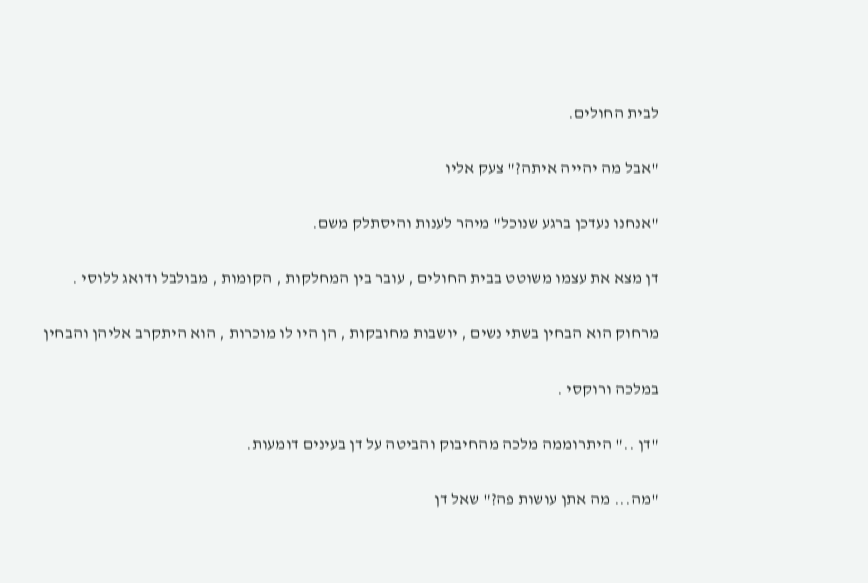לבית החולים.

"אבל מה יהייה איתה?" צעק אליו

"אנחנו נעדכן ברגע שנוכל" מיהר לענות והיסתלק משם.

דן מצא את עצמו משוטט בבית החולים , עובר בין המחלקות , הקומות , מבולבל ודואג ללוסי .

מרחוק הוא הבחין בשתי נשים , יושבות מחובקות , הן היו לו מוכרות , הוא היתקרב אליהן והבחין

במלכה ורוקסי .

"דן .." היתרוממה מלכה מהחיבוק והביטה על דן בעינים דומעות.

"מה... מה אתן עושות פה?" שאל דן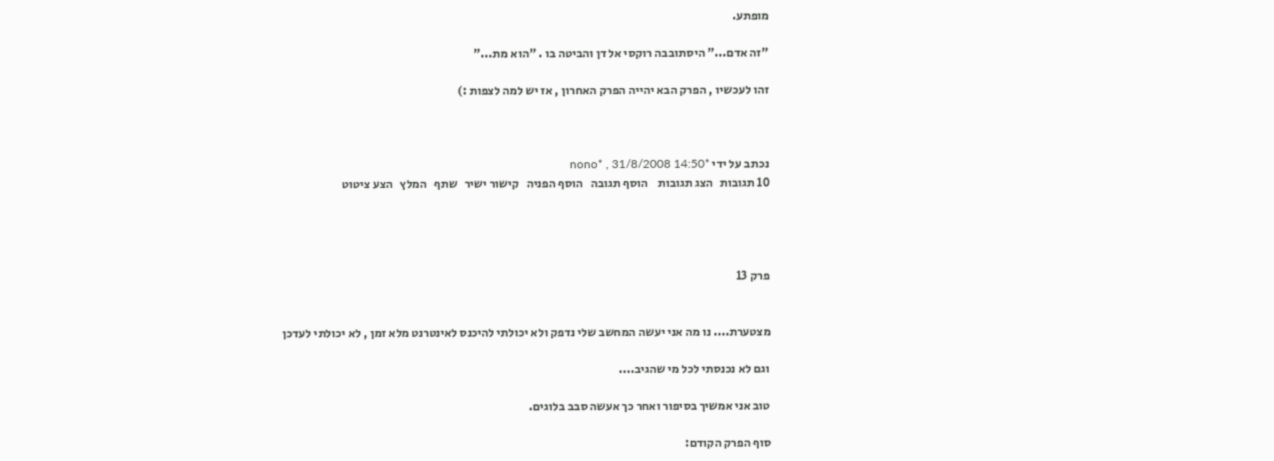מופתע.

"זה אדם..." היסתובבה רוקסי אל דן והביטה בו . "הוא מת..."

זהו לעכשיו , הפרק הבא יהייה הפרק האחרון , אז יש למה לצפות :)



נכתב על ידי *nono* , 31/8/2008 14:50
10 תגובות   הצג תגובות    הוסף תגובה   הוסף הפניה   קישור ישיר   שתף   המלץ   הצע ציטוט




פרק 13


מצטערת.... נו מה אני יעשה המחשב שלי נדפק ולא יכולתי להיכנס לאינטרנט מלא זמן , לא יכולתי לעדכן

וגם לא נכנסתי לכל מי שהגיב....

טוב אני אמשיך בסיפור ואחר כך אעשה סבב בלוגים.

סוף הפרק הקודם: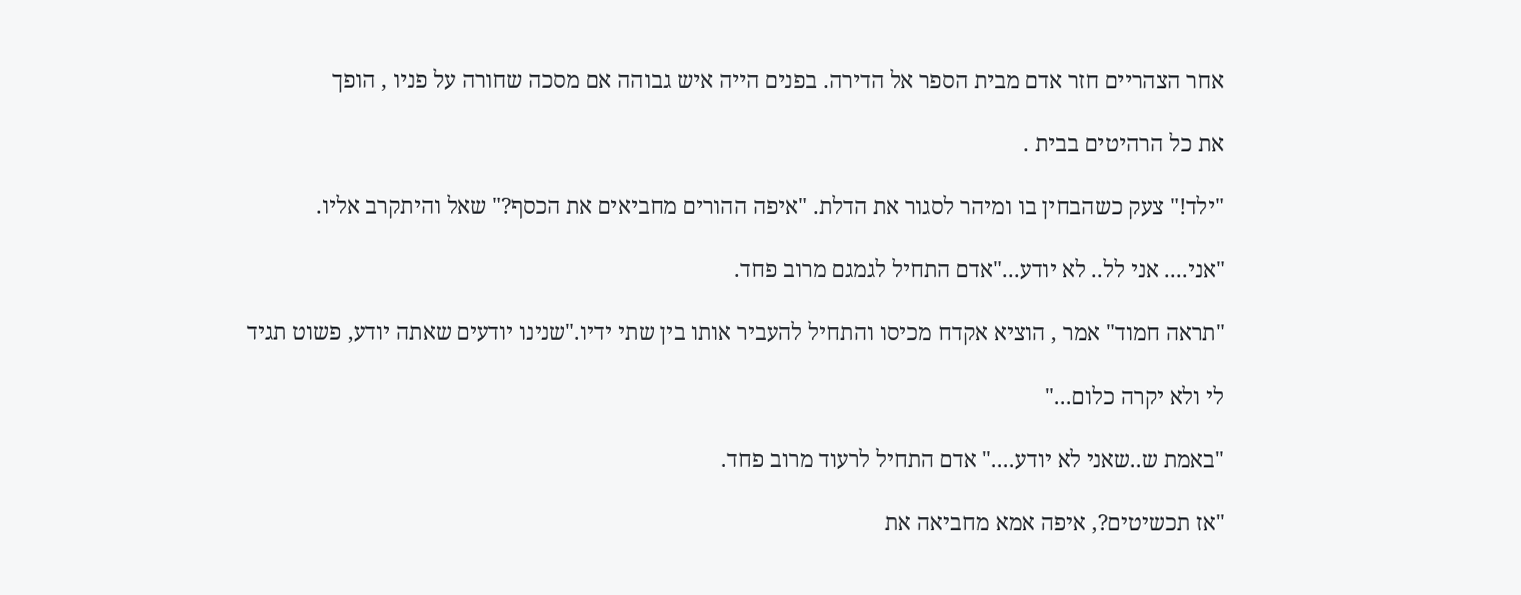אחר הצהריים חזר אדם מבית הספר אל הדירה. בפנים הייה איש גבוהה אם מסכה שחורה על פניו , הופך

את כל הרהיטים בבית .

"ילד!" צעק כשהבחין בו ומיהר לסגור את הדלת. "איפה ההורים מחביאים את הכסף?" שאל והיתקרב אליו.

"אני.... אני לל.. לא יודע..."אדם התחיל לגמגם מרוב פחד.

"תראה חמוד" אמר , הוציא אקדח מכיסו והתחיל להעביר אותו בין שתי ידיו."שנינו יודעים שאתה יודע, פשוט תגיד

לי ולא יקרה כלום..."

"באמת ש..שאני לא יודע...." אדם התחיל לרעוד מרוב פחד.

"אז תכשיטים?, איפה אמא מחביאה את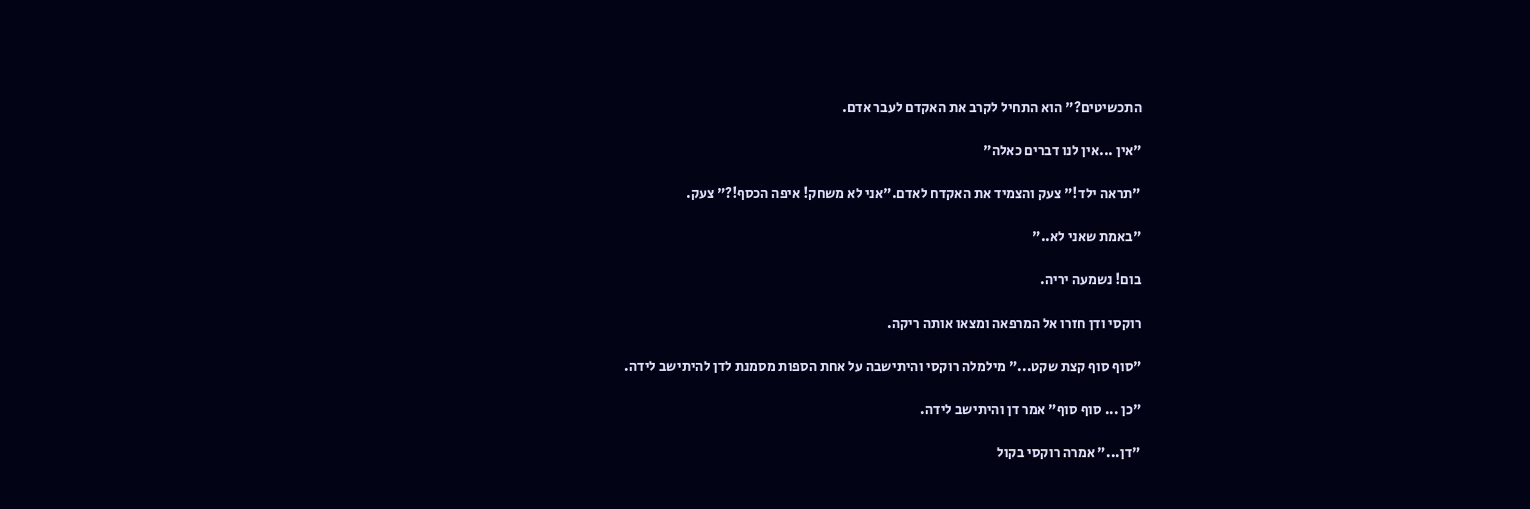התכשיטים?" הוא התחיל לקרב את האקדם לעבר אדם.

"אין ...אין לנו דברים כאלה"

"תראה ילד!" צעק והצמיד את האקדח לאדם."אני לא משחק! איפה הכסף!?" צעק.

"באמת שאני לא.."

בום! נשמעה יריה.

רוקסי ודן חזרו אל המרפאה ומצאו אותה ריקה.

"סוף סוף קצת שקט..." מילמלה רוקסי והיתישבה על אחת הספות מסמנת לדן להיתישב לידה.

"כן ... סוף סוף" אמר דן והיתישב לידה.

"דן..." אמרה רוקסי בקול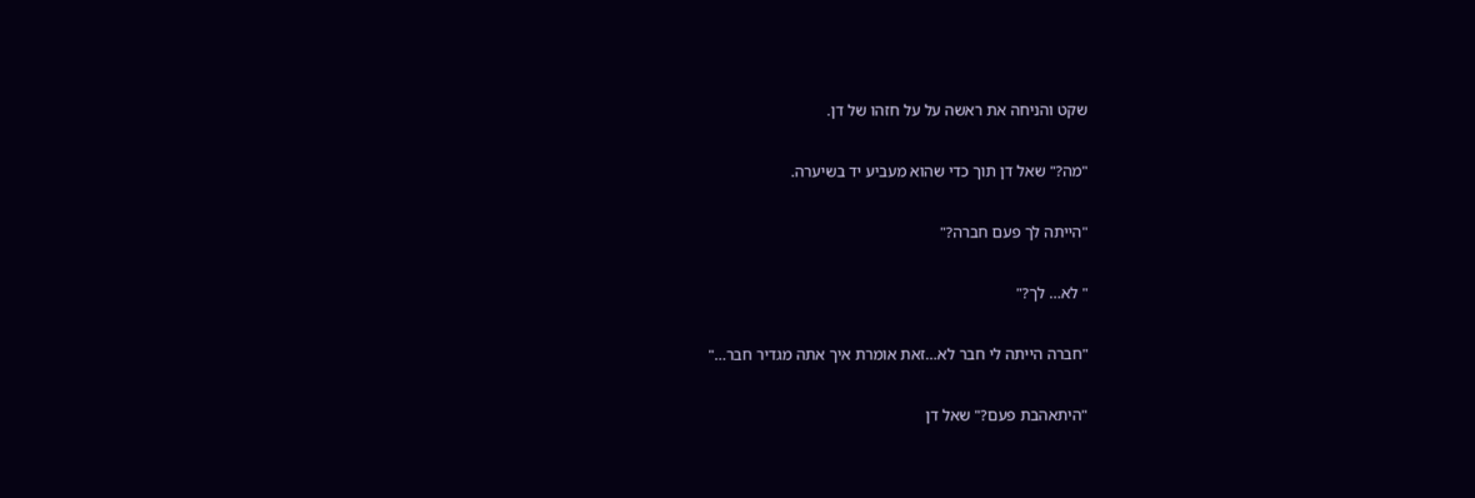שקט והניחה את ראשה על על חזהו של דן.

"מה?" שאל דן תוך כדי שהוא מעביע יד בשיערה.

"הייתה לך פעם חברה?"

" לא... לך?"

"חברה הייתה לי חבר לא...זאת אומרת איך אתה מגדיר חבר..."

"היתאהבת פעם?" שאל דן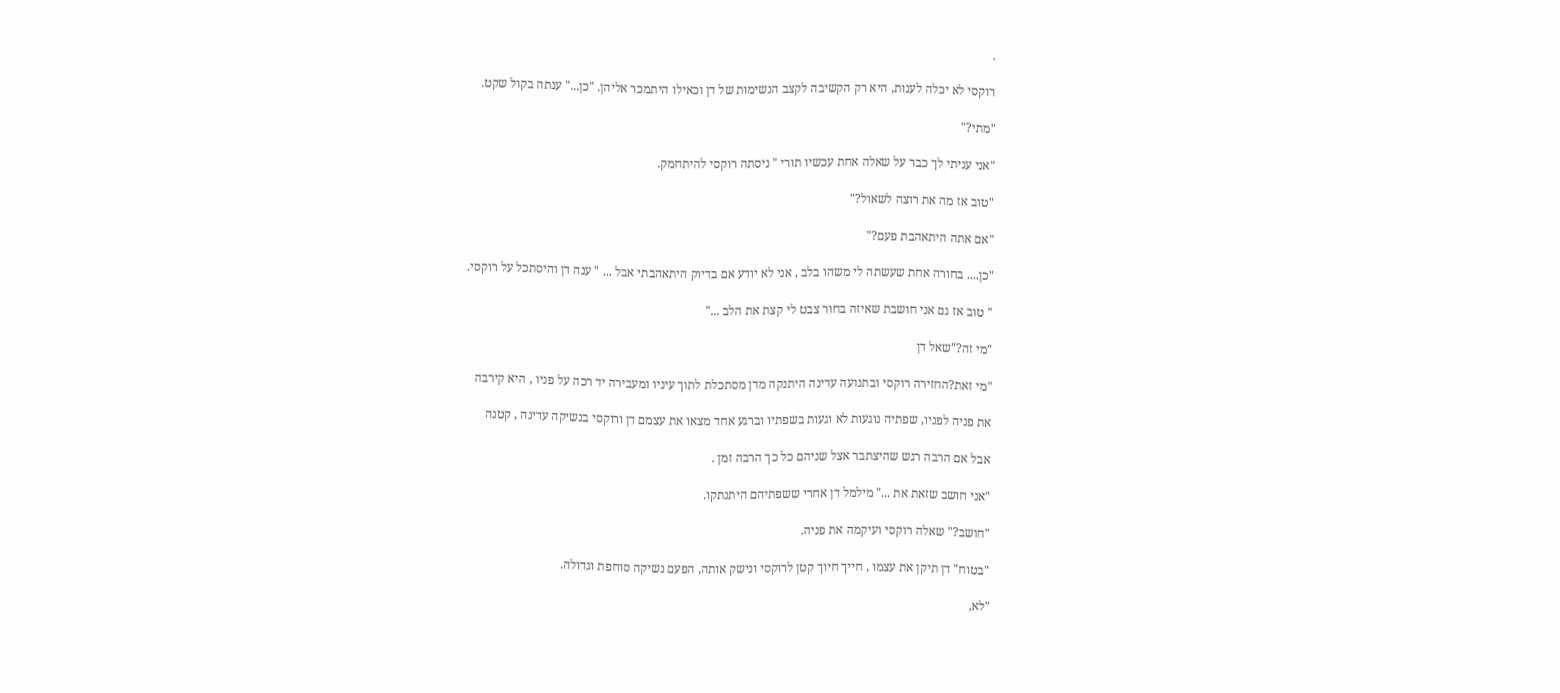.

רוקסי לא יכלה לענות, היא רק הקשיבה לקצב הנשימות של דן וכאילו היתמכר אליהן. "כן..." ענתה בקול שקט.

"מתי?"

"אני עניתי לך כבר על שאלה אחת עכשיו תורי " ניסתה רוקסי להיתחמק.

"טוב אז מה את רוצה לשאול?"

"אם אתה היתאהבת פעם?"

"כן.... בחורה אחת שעשתה לי משהו בלב , אני לא יודע אם בדיוק היתאהבתי אבל ... " ענה דן והיסתכל על רוקסי.

" טוב אז גם אני חושבת שאיזה בחור צבט לי קצת את הלב ..."

"מי זה?"שאל דן

"מי זאת?החזירה רוקסי ובתנועה עדינה היתנקה מדן מסתכלת לתוך עיניו ומעבירה יד רכה על פניו , היא קירבה

את פניה לפניו, שפתיה נוגעות לא וגעות בשפתיו וברגע אחד מצאו את עצמם דן ורוקסי בנשיקה עדינה , קטנה

אבל אם הרבה רגש שהיצתבר אצל שניהם כל כך הרבה זמן .

"אני חושב שזאת את ..." מילמל דן אחרי ששפתיהם היתנתקו.

"חושב?" שאלה רוקסי ועיקמה את פניה.

"בטוח" דן תיקן את עצמו , חייך חיוך קטן לרוקסי ונישק אותה, הפעם נשיקה סוחפת וגדולה.

"לא,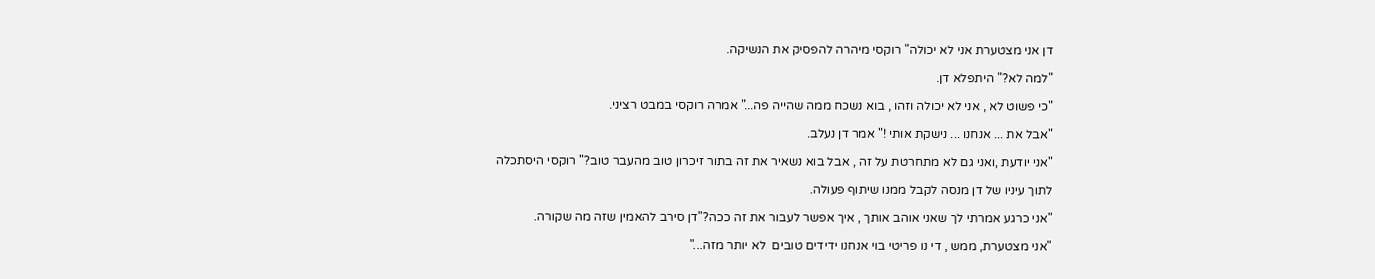דן אני מצטערת אני לא יכולה" רוקסי מיהרה להפסיק את הנשיקה.

"למה לא?" היתפלא דן.

"כי פשוט לא , אני לא יכולה וזהו , בוא נשכח ממה שהייה פה..." אמרה רוקסי במבט רציני.

"אבל את ... אנחנו ... נישקת אותי !" אמר דן נעלב.

"אני יודעת ,ואני גם לא מתחרטת על זה , אבל בוא נשאיר את זה בתור זיכרון טוב מהעבר טוב?" רוקסי היסתכלה

לתוך עיניו של דן מנסה לקבל ממנו שיתוף פעולה.

"אני כרגע אמרתי לך שאני אוהב אותך , איך אפשר לעבור את זה ככה?"דן סירב להאמין שזה מה שקורה.

"אני מצטערת, ממש , די נו פריטי בוי אנחנו ידידים טובים  לא יותר מזה..."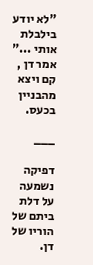"לא יודע בילבלת אותי ..." אמר דן , קם ויצא מהבניין בכעס.

___

דפיקה נשמעה על דלת ביתם של הוריו של דן.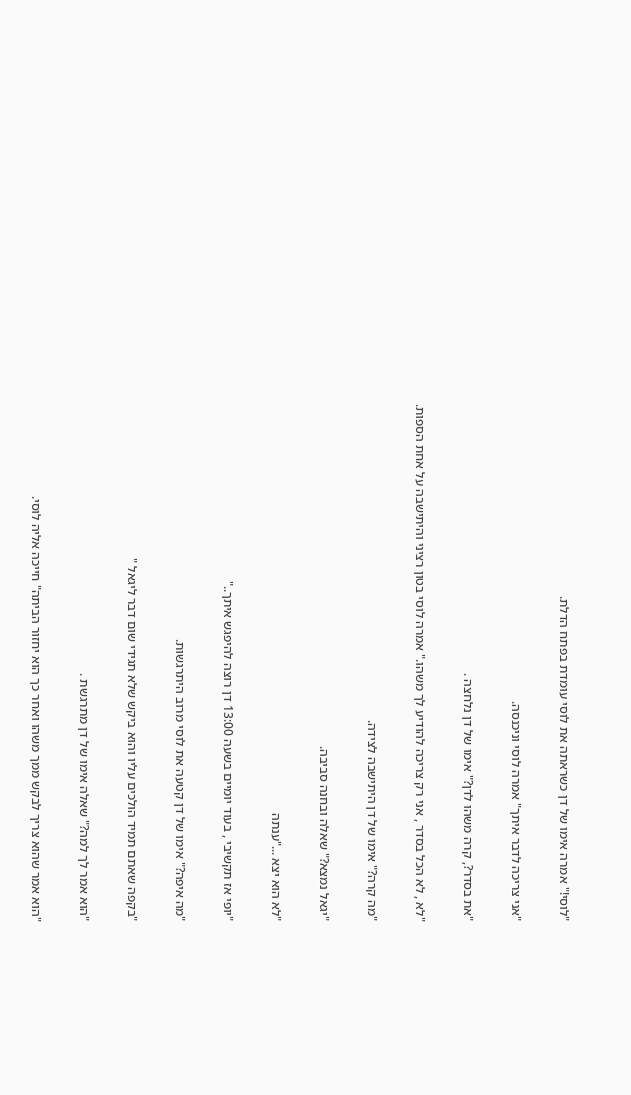"לוסי!" אמרה אימו של דן כשראתה את לוסי עומדת בפתח הדלת.

"אני צריכה לדבר איתך" אמרה לוסי וניכנסה.

"את בסדר?, קרה משהו לדן?" אימו של דן נלחצה .

"לא , לא הכל בסדר , אני רק צריכה להודיע לך משהו." אמרה לוסי בטון רציני והיתישבה על אחת הספות.

"מה קרה?" אימו של דן היתישבה לצידה.

"יגאל נמצא?" שאלה ובחנה סביבה.

"לא הוא יצא ..."ענתה

"יופי אז תקשיבי , בעוד יומיים בשעה 13:00 דן רוצה להיפגש איתך.."

"מה איפה?" אימו של דן קטעה את לוסי מרוב היתרגשות.

"בקפה שאתם תמיד הולכים עליו והוא ביקש שלא תגידי שום דבר ליגאל "

"הוא אמר לך למה?" שאלה אימו של דן מתרגשת .

"הוא אמר שהוא צריך לבקש ממך משהו ואחר כך הוא יחזור הביתה" חייכה אליה לוסי.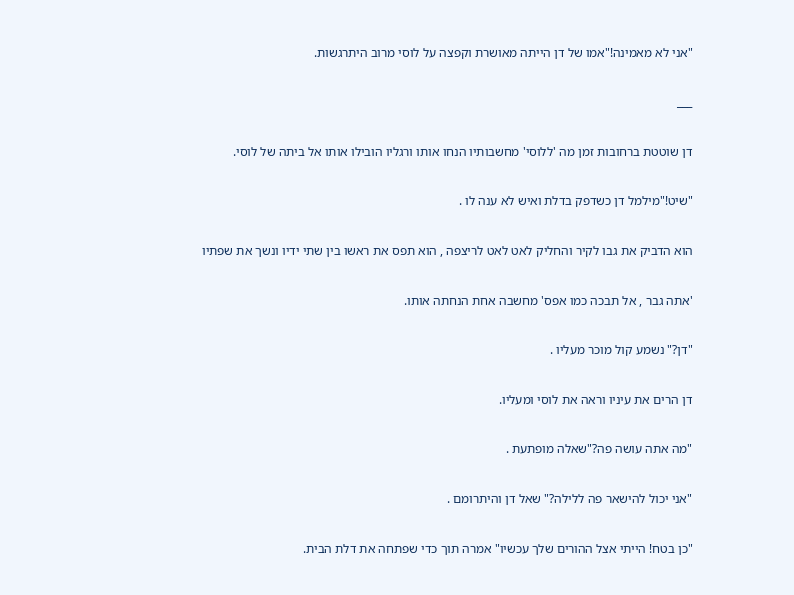"אני לא מאמינה!"אמו של דן הייתה מאושרת וקפצה על לוסי מרוב היתרגשות.

___

דן שוטטת ברחובות זמן מה 'ללוסי' מחשבותיו הנחו אותו ורגליו הובילו אותו אל ביתה של לוסי.

"שיט!"מילמל דן כשדפק בדלת ואיש לא ענה לו .

הוא הדביק את גבו לקיר והחליק לאט לאט לריצפה , הוא תפס את ראשו בין שתי ידיו ונשך את שפתיו

'אתה גבר , אל תבכה כמו אפס' מחשבה אחת הנחתה אותו.

"דן?" נשמע קול מוכר מעליו .

דן הרים את עיניו וראה את לוסי ומעליו.

"מה אתה עושה פה?"שאלה מופתעת .

"אני יכול להישאר פה ללילה?" שאל דן והיתרומם .

"כן בטח! הייתי אצל ההורים שלך עכשיו" אמרה תוך כדי שפתחה את דלת הבית.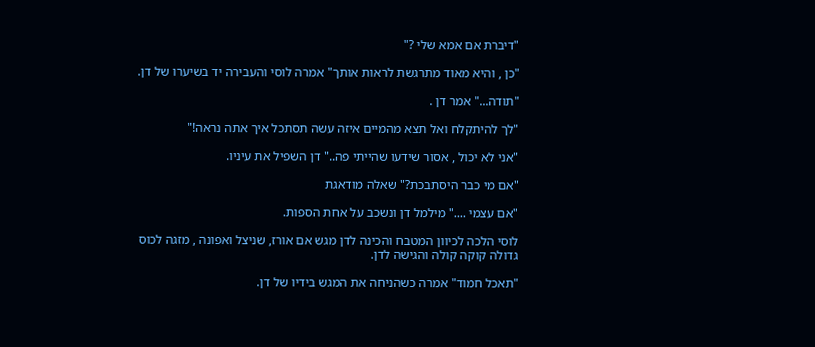"דיברת אם אמא שלי ?"

"כן , והיא מאוד מתרגשת לראות אותך" אמרה לוסי והעבירה יד בשיערו של דן.

"תודה..." אמר דן .

"לך להיתקלח ואל תצא מהמיים איזה עשה תסתכל איך אתה נראה!"

"אני לא יכול , אסור שידעו שהייתי פה.." דן השפיל את עיניו.

"אם מי כבר היסתבכת?" שאלה מודאגת

"אם עצמי ...." מילמל דן ונשכב על אחת הספות.

לוסי הלכה לכיוון המטבח והכינה לדן מגש אם אורז, שניצל ואפונה , מזגה לכוס גדולה קוקה קולה והגישה לדן.

"תאכל חמוד" אמרה כשהניחה את המגש בידיו של דן.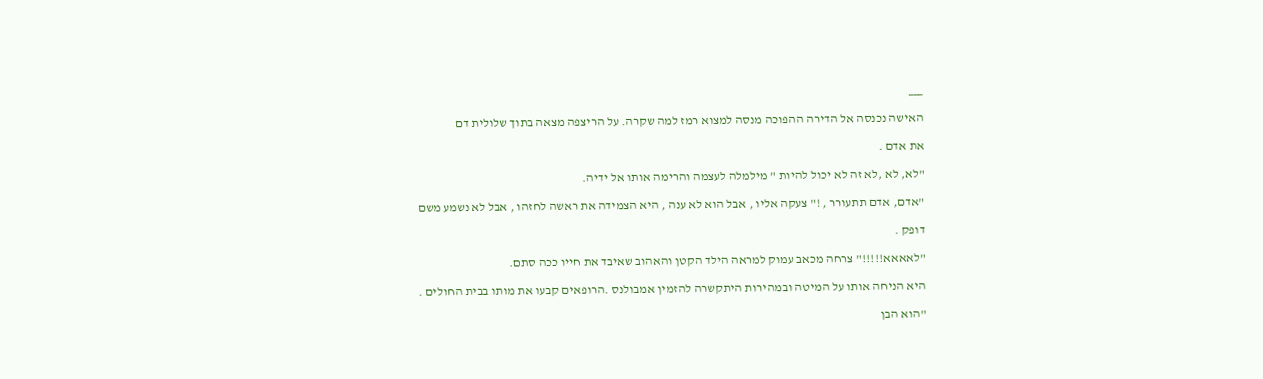___

האישה נכנסה אל הדירה ההפוכה מנסה למצוא רמז למה שקרה. על הריצפה מצאה בתוך שלולית דם

את אדם .

"לא, לא ,לא זה לא יכול להיות " מילמלה לעצמה והרימה אותו אל ידיה.

"אדם, אדם תתעורר , !" צעקה אליו , אבל הוא לא ענה , היא הצמידה את ראשה לחזהו , אבל לא נשמע משם

דופק .

"לאאאא!!!!!" צרחה מכאב עמוק למראה הילד הקטן והאהוב שאיבד את חייו ככה סתם.

היא הניחה אותו על המיטה ובמהירות היתקשרה להזמין אמבולנס .הרופאים קבעו את מותו בבית החולים .

"הוא הבן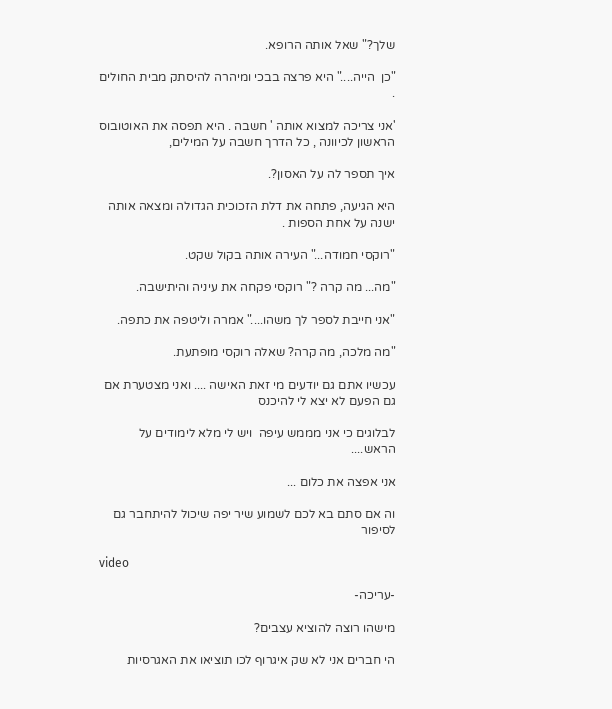שלך?" שאל אותה הרופא.

"כן  הייה...." היא פרצה בבכי ומיהרה להיסתק מבית החולים .

'אני צריכה למצוא אותה ' חשבה . היא תפסה את האוטובוס הראשון לכיוונה , כל הדרך חשבה על המילים,

איך תספר לה על האסון?.

היא הגיעה, פתחה את דלת הזכוכית הגדולה ומצאה אותה ישנה על אחת הספות .

"רוקסי חמודה..." העירה אותה בקול שקט.

"מה... מה קרה ?" רוקסי פקחה את עיניה והיתישבה.

"אני חייבת לספר לך משהו...." אמרה וליטפה את כתפה.

"מה מלכה, מה קרה? שאלה רוקסי מופתעת.

עכשיו אתם גם יודעים מי זאת האישה .... ואני מצטערת אם גם הפעם לא יצא לי להיכנס

לבלוגים כי אני מממש עיפה  ויש לי מלא לימודים על הראש....

אני אפצה את כלום ...

וה אם סתם בא לכם לשמוע שיר יפה שיכול להיתחבר גם לסיפור

video

-עריכה-

מישהו רוצה להוציא עצבים?

הי חברים אני לא שק איגרוף לכו תוציאו את האגרסיות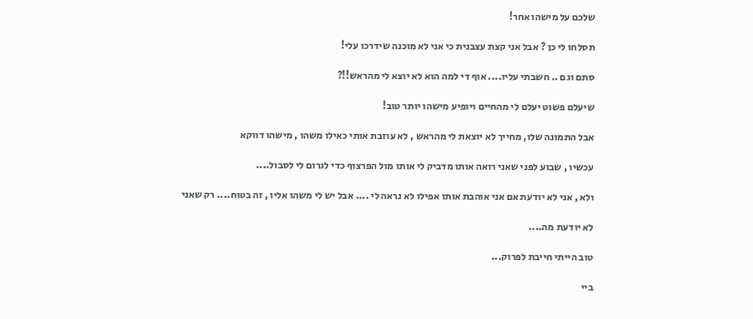שלכם על מישהו אחר!

תסלחו לי כן ? אבל אני קצת עצבנית כי אני לא מוכנה שידרכו עלי!

סתם וגם .. חשבתי עליו.... אוף די למה הוא לא יוצא לי מהראש!!?

שיעלם פשוט יעלם לי מהחיים ויופיע מישהו יותר טוב!

אבל התמונה שלו, מחייך לא יוצאת לי מהראש , לא עוזבת אותי כאילו משהו , מישהו דווקא

עכשיו , שבוע לפני שאני רואה אותו מדביק לי אותו מול הפרצוף כדי לגרום לי לסבול....

ולא , אני לא יודעת אם אני אוהבת אותו אפילו לא נראה לי .... אבל יש לי משהו אליו , זה בטוח.... רק שאני

לא יודעת מה....

טוב הייתי חייבת לפרוק...

ביי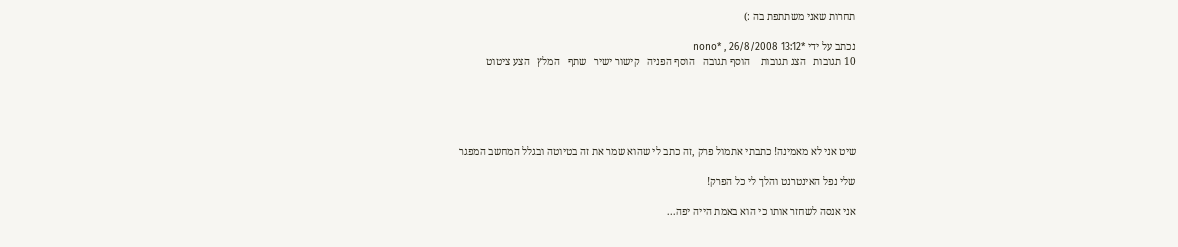תחרות שאני משתתפת בה :)

נכתב על ידי *nono* , 26/8/2008 13:12
10 תגובות   הצג תגובות    הוסף תגובה   הוסף הפניה   קישור ישיר   שתף   המלץ   הצע ציטוט





שיט אני לא מאמינה! כתבתי אתמול פרק ,זה כתב לי שהוא שמר את זה בטיוטה ובגלל המחשב המפגר

שלי נפל האינטרנט והלך לי כל הפרק!

אני אנסה לשחזר אותו כי הוא באמת הייה יפה...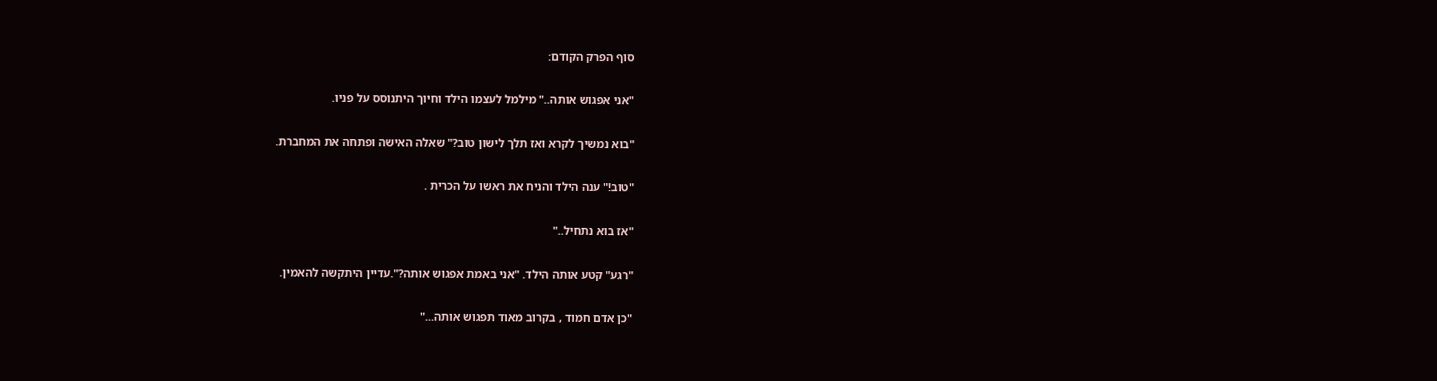סוף הפרק הקודם:

"אני אפגוש אותה.." מילמל לעצמו הילד וחיוך היתנוסס על פניו.

"בוא נמשיך לקרא ואז תלך לישון טוב?" שאלה האישה ופתחה את המחברת.

"טוב!" ענה הילד והניח את ראשו על הכרית .

"אז בוא נתחיל.."

"רגע" קטע אותה הילד. "אני באמת אפגוש אותה?".עדיין היתקשה להאמין.

"כן אדם חמוד , בקרוב מאוד תפגוש אותה..."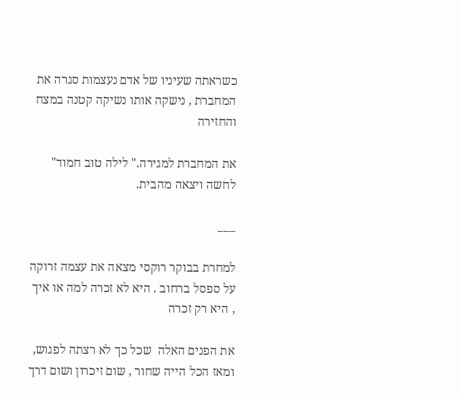כשראתה שעיניו של אדם נעצמות סגרה את המחברת , נישקה אותו נשיקה קטנה במצח והחזירה

את המחברת למגירה." לילה טוב חמוד" לחשה ויצאה מהבית.

___

למחרת בבוקר רוקסי מצאה את עצמה זרוקה על ספסל ברחוב . היא לא זכרה למה או איך , היא רק זכרה

את הפנים האלה  שכל כך לא רצתה לפגוש, ומאז הכל הייה שחור , שום זיכרון ושום דרך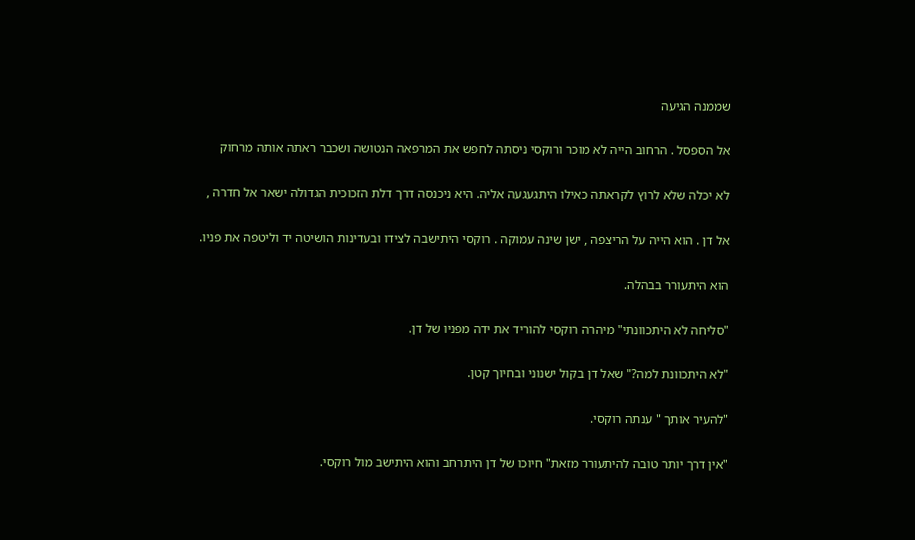שממנה הגיעה

אל הספסל . הרחוב הייה לא מוכר ורוקסי ניסתה לחפש את המרפאה הנטושה ושכבר ראתה אותה מרחוק

לא יכלה שלא לרוץ לקראתה כאילו היתגעגעה אליה. היא ניכנסה דרך דלת הזכוכית הגדולה ישאר אל חדרה ,

אל דן . הוא הייה על הריצפה , ישן שינה עמוקה . רוקסי היתישבה לצידו ובעדינות הושיטה יד וליטפה את פניו.

הוא היתעורר בבהלה.

"סליחה לא היתכוונתי" מיהרה רוקסי להוריד את ידה מפניו של דן.

"לא היתכוונת למה?" שאל דן בקול ישנוני ובחיוך קטן.

"להעיר אותך " ענתה רוקסי.

"אין דרך יותר טובה להיתעורר מזאת" חיוכו של דן היתרחב והוא היתישב מול רוקסי.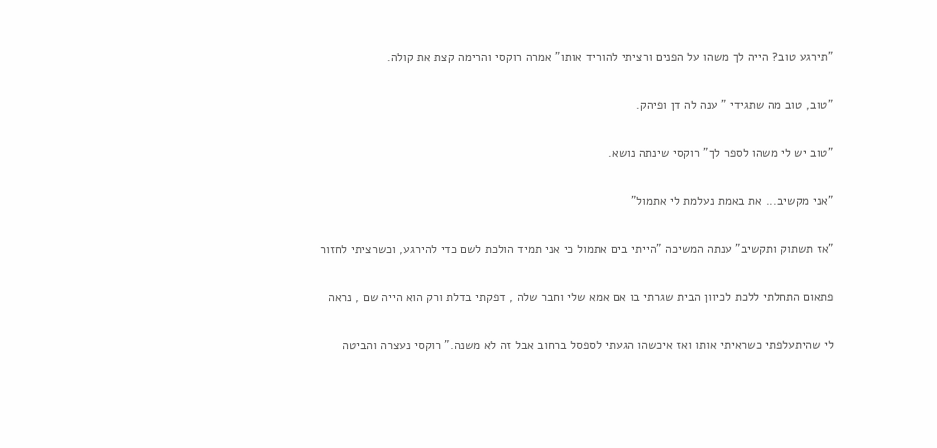"תירגע טוב? הייה לך משהו על הפנים ורציתי להוריד אותו" אמרה רוקסי והרימה קצת את קולה.

"טוב, טוב מה שתגידי " ענה לה דן ופיהק.

"טוב יש לי משהו לספר לך" רוקסי שינתה נושא.

"אני מקשיב... את באמת נעלמת לי אתמול"

"אז תשתוק ותקשיב" ענתה המשיכה "הייתי בים אתמול כי אני תמיד הולכת לשם כדי להירגע, וכשרציתי לחזור

פתאום התחלתי ללכת לכיוון הבית שגרתי בו אם אמא שלי וחבר שלה , דפקתי בדלת ורק הוא הייה שם , נראה

לי שהיתעלפתי כשראיתי אותו ואז איכשהו הגעתי לספסל ברחוב אבל זה לא משנה." רוקסי נעצרה והביטה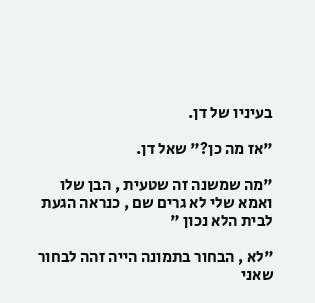בעיניו של דן.

"אז מה כן?" שאל דן.

"מה שמשנה זה שטעית , הבן שלו ואמא שלי לא גרים שם , כנראה הגעת לבית הלא נכון "

"לא , הבחור בתמונה הייה זהה לבחור שאני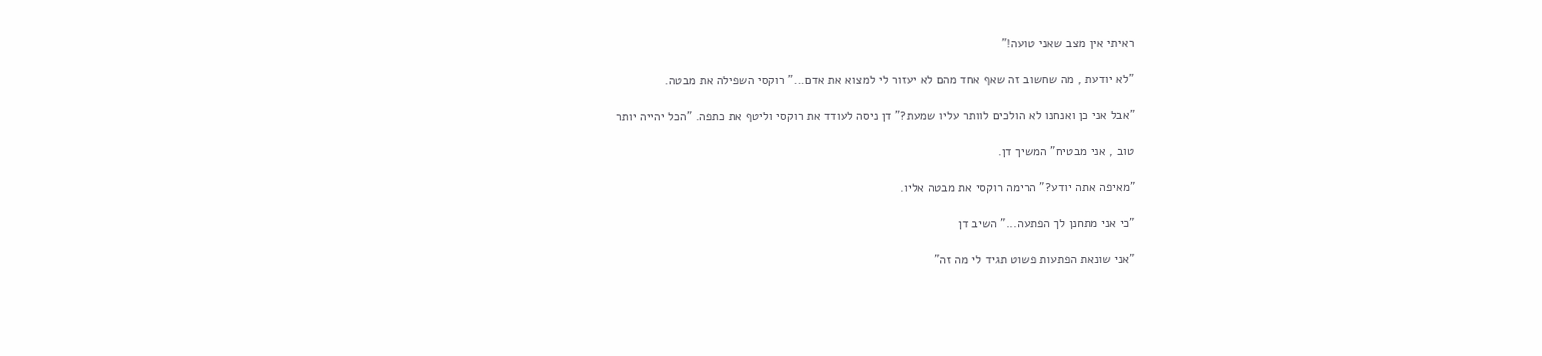ראיתי אין מצב שאני טועה!"

"לא יודעת , מה שחשוב זה שאף אחד מהם לא יעזור לי למצוא את אדם..." רוקסי השפילה את מבטה.

"אבל אני כן ואנחנו לא הולכים לוותר עליו שמעת?" דן ניסה לעודד את רוקסי וליטף את כתפה. "הכל יהייה יותר

טוב , אני מבטיח" המשיך דן.

"מאיפה אתה יודע?" הרימה רוקסי את מבטה אליו.

"כי אני מתחנן לך הפתעה..." השיב דן

"אני שונאת הפתעות פשוט תגיד לי מה זה"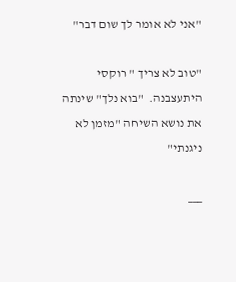"אני לא אומר לך שום דבר"

"טוב לא צריך " רוקסי היתעצבנה.  "בוא נלך" שינתה את נושא השיחה "מזמן לא ניגנתי"

___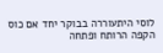לוסי היתעוררה בבוקר יחד אם כוס הקפה הרותח ופתחה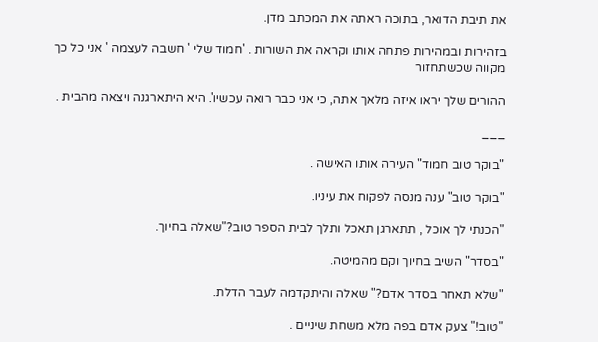את תיבת הדואר, בתוכה ראתה את המכתב מדן.

בזהירות ובמהירות פתחה אותו וקראה את השורות . 'חמוד שלי ' חשבה לעצמה ' אני כל כך מקווה שכשתחזור

ההורים שלך יראו איזה מלאך אתה, כי אני כבר רואה עכשיו'. היא היתארגנה ויצאה מהבית .

___

"בוקר טוב חמוד" העירה אותו האישה .

"בוקר טוב" ענה מנסה לפקוח את עיניו.

"הכנתי לך אוכל , תתארגן תאכל ותלך לבית הספר טוב?"שאלה בחיוך.

"בסדר" השיב בחיוך וקם מהמיטה.

"שלא תאחר בסדר אדם?" שאלה והיתקדמה לעבר הדלת.

"טוב!" צעק אדם בפה מלא משחת שיניים .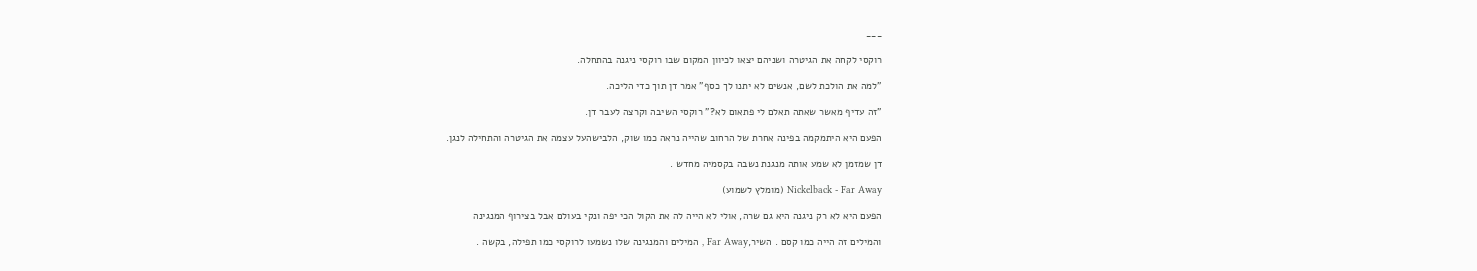___

רוקסי לקחה את הגיטרה ושניהם יצאו לכיוון המקום שבו רוקסי ניגנה בהתחלה.

"למה את הולכת לשם, אנשים לא יתנו לך כסף" אמר דן תוך כדי הליכה.

"זה עדיף מאשר שאתה תאלם לי פתאום לא?" רוקסי השיבה וקרצה לעבר דן.

הפעם היא היתמקמה בפינה אחרת של הרחוב שהייה נראה כמו שוק, הלבישהעל עצמה את הגיטרה והתחילה לנגן.

דן שמזמן לא שמע אותה מנגנת נשבה בקסמיה מחדש .

Nickelback - Far Away (מומלץ לשמוע)

הפעם היא לא רק ניגנה היא גם שרה, אולי לא הייה לה את הקול הכי יפה ונקי בעולם אבל בצירוף המנגינה

והמילים זה הייה כמו קסם . השיר,Far Away , המילים והמנגינה שלו נשמעו לרוקסי כמו תפילה, בקשה .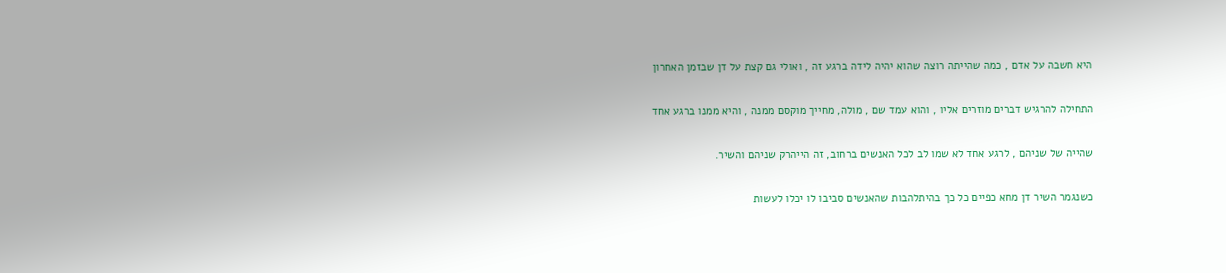היא חשבה על אדם , כמה שהייתה רוצה שהוא יהיה לידה ברגע זה , ואולי גם קצת על דן שבזמן האחרון

התחילה להרגיש דברים מוזרים אליו , והוא עמד שם , מולה, מחייך מוקסם ממנה , והיא ממנו ברגע אחד

שהייה של שניהם , לרגע אחד לא שמו לב לכל האנשים ברחוב, זה הייהרק שניהם והשיר.

כשנגמר השיר דן מחא כפיים כל כך בהיתלהבות שהאנשים סביבו לו יכלו לעשות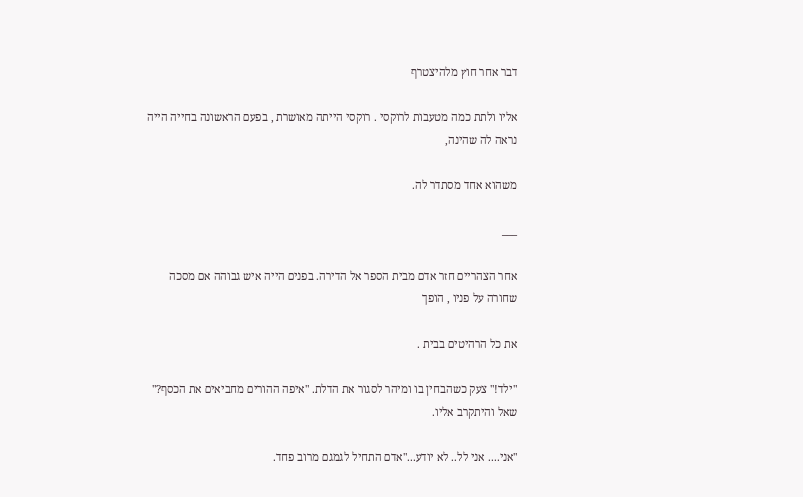דבר אחר חוץ מלהיצטרף

אליו ולתת כמה מטעבות לרוקסי . רוקסי הייתה מאושרת , בפעם הראשונה בחייה הייה נראה לה שהינה,

משהוא אחד מסתדר לה.

___

אחר הצהריים חזר אדם מבית הספר אל הדירה. בפנים הייה איש גבוהה אם מסכה שחורה על פניו , הופך

את כל הרהיטים בבית .

"ילד!" צעק כשהבחין בו ומיהר לסגור את הדלת. "איפה ההורים מחביאים את הכסף?" שאל והיתקרב אליו.

"אני.... אני לל.. לא יודע..."אדם התחיל לגמגם מרוב פחד.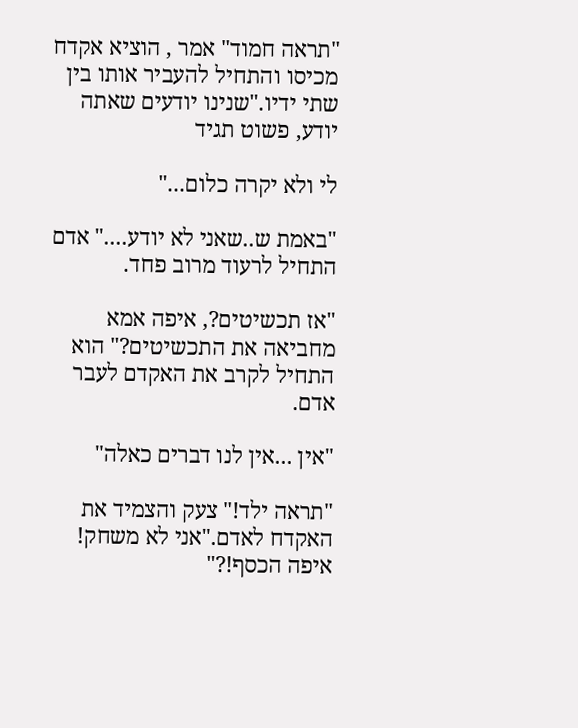"תראה חמוד" אמר , הוציא אקדח מכיסו והתחיל להעביר אותו בין שתי ידיו."שנינו יודעים שאתה יודע, פשוט תגיד

לי ולא יקרה כלום..."

"באמת ש..שאני לא יודע...." אדם התחיל לרעוד מרוב פחד.

"אז תכשיטים?, איפה אמא מחביאה את התכשיטים?" הוא התחיל לקרב את האקדם לעבר אדם.

"אין ...אין לנו דברים כאלה"

"תראה ילד!" צעק והצמיד את האקדח לאדם."אני לא משחק! איפה הכסף!?"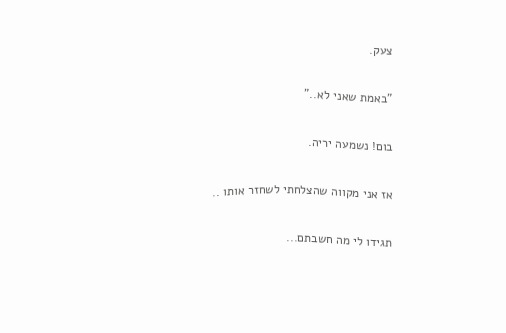צעק.

"באמת שאני לא.."

בום! נשמעה יריה.

אז אני מקווה שהצלחתי לשחזר אותו ..

תגידו לי מה חשבתם...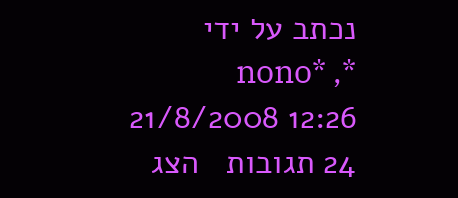נכתב על ידי *nono* , 21/8/2008 12:26
24 תגובות   הצג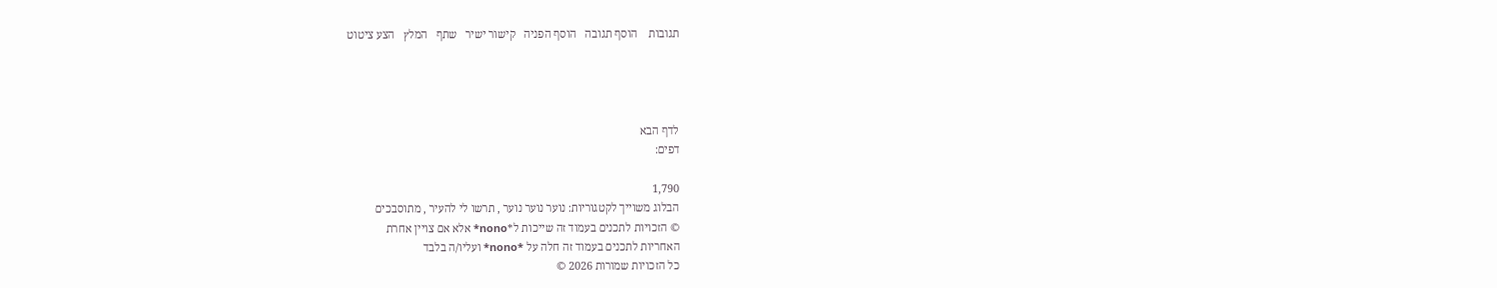תגובות    הוסף תגובה   הוסף הפניה   קישור ישיר   שתף   המלץ   הצע ציטוט




לדף הבא
דפים:

1,790
הבלוג משוייך לקטגוריות: נוער נוער נוער , תרשו לי להעיר , מתוסבכים
© הזכויות לתכנים בעמוד זה שייכות ל*nono* אלא אם צויין אחרת
האחריות לתכנים בעמוד זה חלה על *nono* ועליו/ה בלבד
כל הזכויות שמורות 2026 ©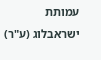עמותת ישראבלוג (ע"ר)